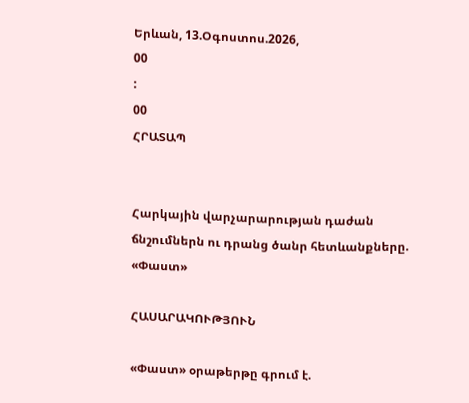Երևան, 13.Օգոստոս.2026,
00
:
00
ՀՐԱՏԱՊ


Հարկային վարչարարության դաժան ճնշումներն ու դրանց ծանր հետևանքները. «Փաստ»

ՀԱՍԱՐԱԿՈՒԹՅՈՒՆ

«Փաստ» օրաթերթը գրում է.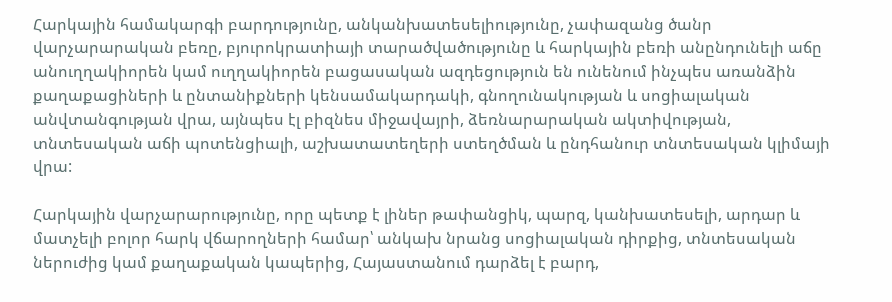Հարկային համակարգի բարդությունը, անկանխատեսելիությունը, չափազանց ծանր վարչարարական բեռը, բյուրոկրատիայի տարածվածությունը և հարկային բեռի անընդունելի աճը անուղղակիորեն կամ ուղղակիորեն բացասական ազդեցություն են ունենում ինչպես առանձին քաղաքացիների և ընտանիքների կենսամակարդակի, գնողունակության և սոցիալական անվտանգության վրա, այնպես էլ բիզնես միջավայրի, ձեռնարարական ակտիվության, տնտեսական աճի պոտենցիալի, աշխատատեղերի ստեղծման և ընդհանուր տնտեսական կլիմայի վրա:

Հարկային վարչարարությունը, որը պետք է լիներ թափանցիկ, պարզ, կանխատեսելի, արդար և մատչելի բոլոր հարկ վճարողների համար՝ անկախ նրանց սոցիալական դիրքից, տնտեսական ներուժից կամ քաղաքական կապերից, Հայաստանում դարձել է բարդ,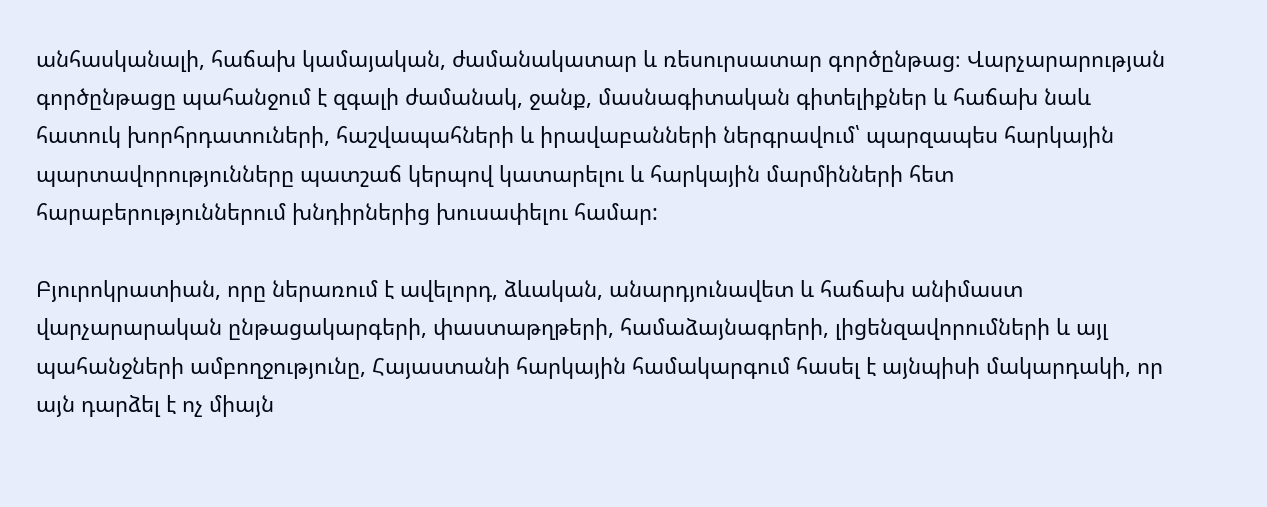անհասկանալի, հաճախ կամայական, ժամանակատար և ռեսուրսատար գործընթաց։ Վարչարարության գործընթացը պահանջում է զգալի ժամանակ, ջանք, մասնագիտական գիտելիքներ և հաճախ նաև հատուկ խորհրդատուների, հաշվապահների և իրավաբանների ներգրավում՝ պարզապես հարկային պարտավորությունները պատշաճ կերպով կատարելու և հարկային մարմինների հետ հարաբերություններում խնդիրներից խուսափելու համար:

Բյուրոկրատիան, որը ներառում է ավելորդ, ձևական, անարդյունավետ և հաճախ անիմաստ վարչարարական ընթացակարգերի, փաստաթղթերի, համաձայնագրերի, լիցենզավորումների և այլ պահանջների ամբողջությունը, Հայաստանի հարկային համակարգում հասել է այնպիսի մակարդակի, որ այն դարձել է ոչ միայն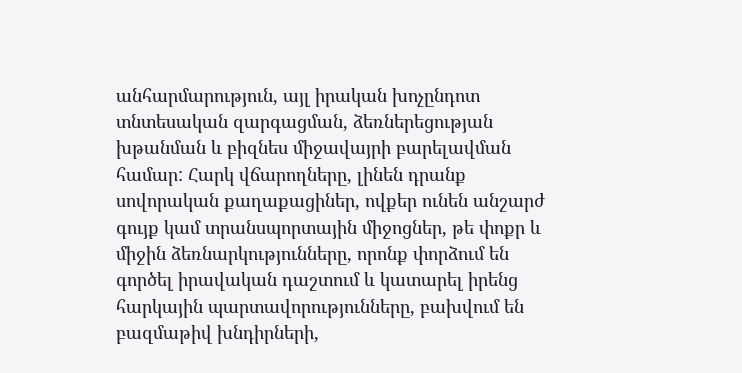անհարմարություն, այլ իրական խոչընդոտ տնտեսական զարգացման, ձեռներեցության խթանման և բիզնես միջավայրի բարելավման համար: Հարկ վճարողները, լինեն դրանք սովորական քաղաքացիներ, ովքեր ունեն անշարժ գույք կամ տրանսպորտային միջոցներ, թե փոքր և միջին ձեռնարկությունները, որոնք փորձում են գործել իրավական դաշտում և կատարել իրենց հարկային պարտավորությունները, բախվում են բազմաթիվ խնդիրների,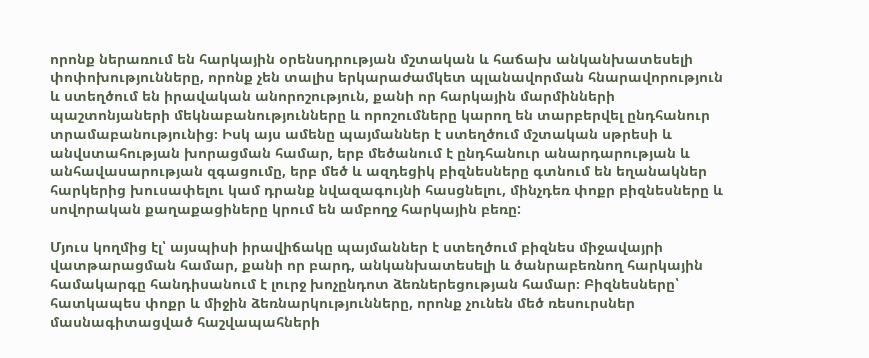որոնք ներառում են հարկային օրենսդրության մշտական և հաճախ անկանխատեսելի փոփոխությունները, որոնք չեն տալիս երկարաժամկետ պլանավորման հնարավորություն և ստեղծում են իրավական անորոշություն, քանի որ հարկային մարմինների պաշտոնյաների մեկնաբանությունները և որոշումները կարող են տարբերվել ընդհանուր տրամաբանությունից։ Իսկ այս ամենը պայմաններ է ստեղծում մշտական սթրեսի և անվստահության խորացման համար, երբ մեծանում է ընդհանուր անարդարության և անհավասարության զգացումը, երբ մեծ և ազդեցիկ բիզնեսները գտնում են եղանակներ հարկերից խուսափելու կամ դրանք նվազագույնի հասցնելու, մինչդեռ փոքր բիզնեսները և սովորական քաղաքացիները կրում են ամբողջ հարկային բեռը:

Մյուս կողմից էլ՝ այսպիսի իրավիճակը պայմաններ է ստեղծում բիզնես միջավայրի վատթարացման համար, քանի որ բարդ, անկանխատեսելի և ծանրաբեռնող հարկային համակարգը հանդիսանում է լուրջ խոչընդոտ ձեռներեցության համար։ Բիզնեսները՝ հատկապես փոքր և միջին ձեռնարկությունները, որոնք չունեն մեծ ռեսուրսներ մասնագիտացված հաշվապահների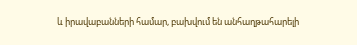և իրավաբանների համար, բախվում են անհաղթահարելի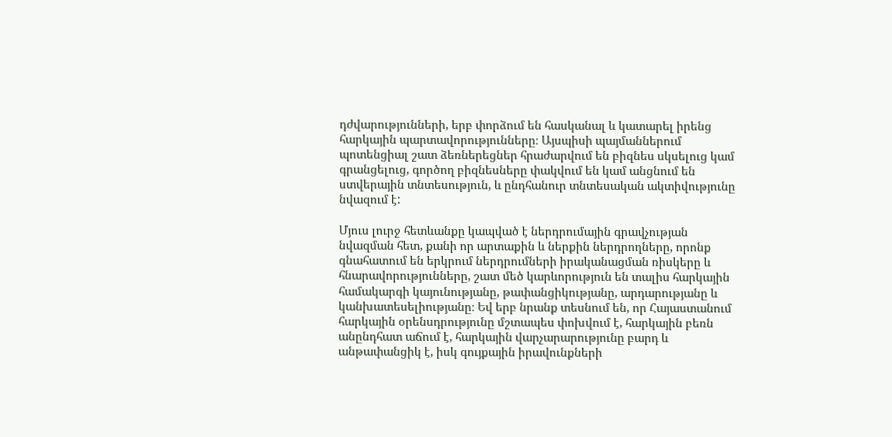դժվարությունների, երբ փորձում են հասկանալ և կատարել իրենց հարկային պարտավորությունները։ Այսպիսի պայմաններում պոտենցիալ շատ ձեռներեցներ հրաժարվում են բիզնես սկսելուց կամ գրանցելուց, գործող բիզնեսները փակվում են կամ անցնում են ստվերային տնտեսություն, և ընդհանուր տնտեսական ակտիվությունը նվազում է:

Մյուս լուրջ հետևանքը կապված է ներդրումային գրավչության նվազման հետ, քանի որ արտաքին և ներքին ներդրողները, որոնք գնահատում են երկրում ներդրումների իրականացման ռիսկերը և հնարավորությունները, շատ մեծ կարևորություն են տալիս հարկային համակարգի կայունությանը, թափանցիկությանը, արդարությանը և կանխատեսելիությանը։ Եվ երբ նրանք տեսնում են, որ Հայաստանում հարկային օրենսդրությունը մշտապես փոխվում է, հարկային բեռն անընդհատ աճում է, հարկային վարչարարությունը բարդ և անթափանցիկ է, իսկ գույքային իրավունքների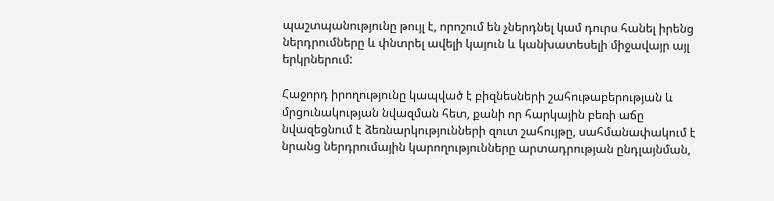պաշտպանությունը թույլ է, որոշում են չներդնել կամ դուրս հանել իրենց ներդրումները և փնտրել ավելի կայուն և կանխատեսելի միջավայր այլ երկրներում:

Հաջորդ իրողությունը կապված է բիզնեսների շահութաբերության և մրցունակության նվազման հետ, քանի որ հարկային բեռի աճը նվազեցնում է ձեռնարկությունների զուտ շահույթը, սահմանափակում է նրանց ներդրումային կարողությունները արտադրության ընդլայնման,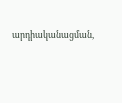արդիականացման,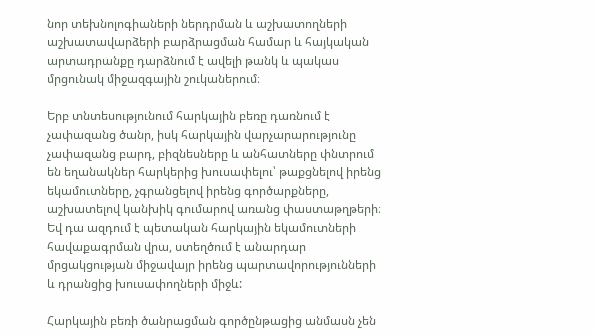նոր տեխնոլոգիաների ներդրման և աշխատողների աշխատավարձերի բարձրացման համար և հայկական արտադրանքը դարձնում է ավելի թանկ և պակաս մրցունակ միջազգային շուկաներում։

Երբ տնտեսությունում հարկային բեռը դառնում է չափազանց ծանր, իսկ հարկային վարչարարությունը չափազանց բարդ, բիզնեսները և անհատները փնտրում են եղանակներ հարկերից խուսափելու՝ թաքցնելով իրենց եկամուտները, չգրանցելով իրենց գործարքները, աշխատելով կանխիկ գումարով առանց փաստաթղթերի։ Եվ դա ազդում է պետական հարկային եկամուտների հավաքագրման վրա, ստեղծում է անարդար մրցակցության միջավայր իրենց պարտավորությունների և դրանցից խուսափողների միջև:

Հարկային բեռի ծանրացման գործընթացից անմասն չեն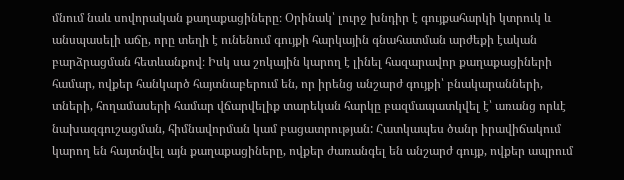մնում նաև սովորական քաղաքացիները։ Օրինակ՝ լուրջ խնդիր է գույքահարկի կտրուկ և անսպասելի աճը, որը տեղի է ունենում գույքի հարկային գնահատման արժեքի էական բարձրացման հետևանքով։ Իսկ սա շոկային կարող է լինել հազարավոր քաղաքացիների համար, ովքեր հանկարծ հայտնաբերում են, որ իրենց անշարժ գույքի՝ բնակարանների, տների, հողամասերի համար վճարվելիք տարեկան հարկը բազմապատկվել է՝ առանց որևէ նախազգուշացման, հիմնավորման կամ բացատրության: Հատկապես ծանր իրավիճակում կարող են հայտնվել այն քաղաքացիները, ովքեր ժառանգել են անշարժ գույք, ովքեր ապրում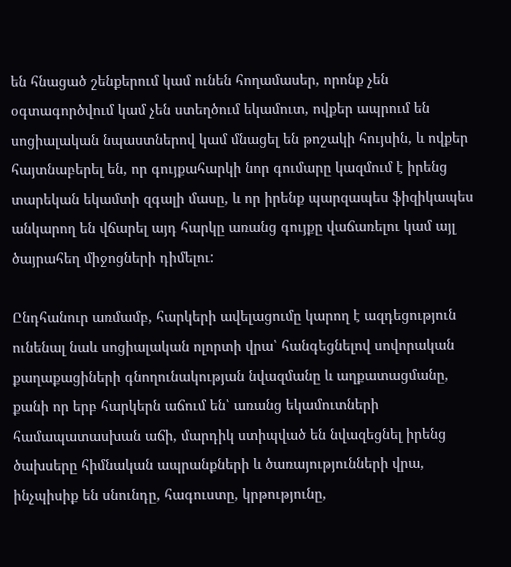են հնացած շենքերում կամ ունեն հողամասեր, որոնք չեն օգտագործվում կամ չեն ստեղծում եկամուտ, ովքեր ապրում են սոցիալական նպաստներով կամ մնացել են թոշակի հույսին, և ովքեր հայտնաբերել են, որ գույքահարկի նոր գումարը կազմում է իրենց տարեկան եկամտի զգալի մասը, և որ իրենք պարզապես ֆիզիկապես անկարող են վճարել այդ հարկը առանց գույքը վաճառելու կամ այլ ծայրահեղ միջոցների դիմելու:

Ընդհանուր առմամբ, հարկերի ավելացումը կարող է ազդեցություն ունենալ նաև սոցիալական ոլորտի վրա՝ հանգեցնելով սովորական քաղաքացիների գնողունակության նվազմանը և աղքատացմանը, քանի որ երբ հարկերն աճում են՝ առանց եկամուտների համապատասխան աճի, մարդիկ ստիպված են նվազեցնել իրենց ծախսերը հիմնական ապրանքների և ծառայությունների վրա, ինչպիսիք են սնունդը, հագուստը, կրթությունը,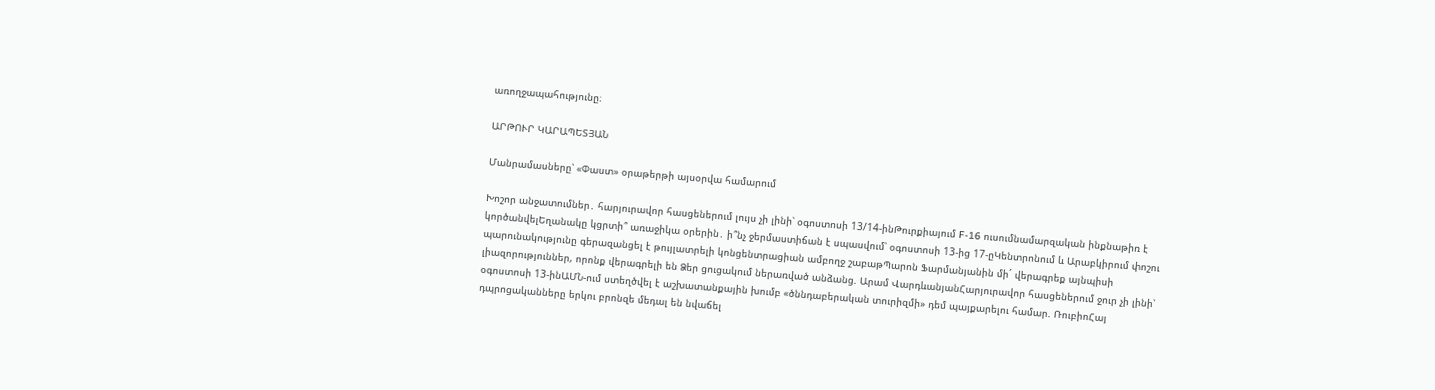առողջապահությունը։

ԱՐԹՈՒՐ ԿԱՐԱՊԵՏՅԱՆ

Մանրամասները՝ «Փաստ» օրաթերթի այսօրվա համարում

Խոշոր անջատումներ․ հարյուրավոր հասցեներում լույս չի լինի՝ օգոստոսի 13/14-ինԹուրքիայում F-16 ուսումնամարզական ինքնաթիռ է կործանվելԵղանակը կցրտի՞ առաջիկա օրերին․ ի՞նչ ջերմաստիճան է սպասվում՝ օգոստոսի 13-ից 17-ըԿենտրոնում և Արաբկիրում փոշու պարունակությունը գերազանցել է թույլատրելի կոնցենտրացիան ամբողջ շաբաթՊարոն Ֆարմանյանին մի´ վերագրեք այնպիսի լիազորություններ, որոնք վերագրելի են Ձեր ցուցակում ներառված անձանց. Արամ ՎարդևանյանՀարյուրավոր հասցեներում ջուր չի լինի՝ օգոստոսի 13-ինԱՄՆ-ում ստեղծվել է աշխատանքային խումբ «ծննդաբերական տուրիզմի» դեմ պայքարելու համար. ՌուբիոՀայ դպրոցականները երկու բրոնզե մեդալ են նվաճել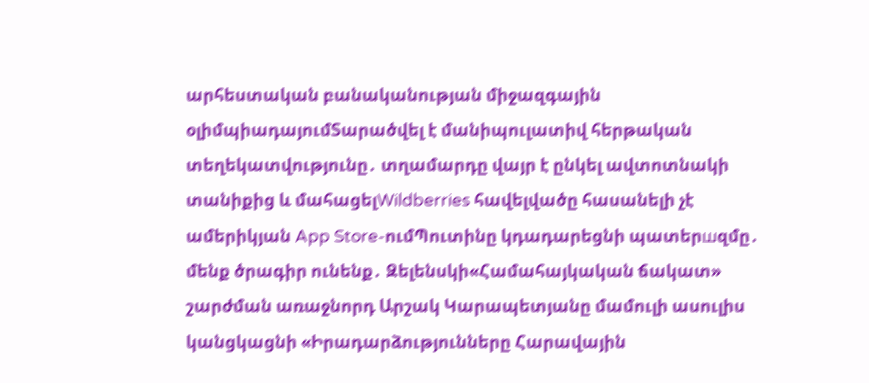արհեստական բանականության միջազգային օլիմպիադայումՏարածվել է մանիպուլատիվ հերթական տեղեկատվությունը․ տղամարդը վայր է ընկել ավտոտնակի տանիքից և մահացելWildberries հավելվածը հասանելի չէ ամերիկյան App Store-ումՊուտինը կդադարեցնի պատերшզմը․ մենք ծրագիր ունենք․ Զելենսկի«Համահայկական ճակատ» շարժման առաջնորդ Արշակ Կարապետյանը մամուլի ասուլիս կանցկացնի «Իրադարձությունները Հարավային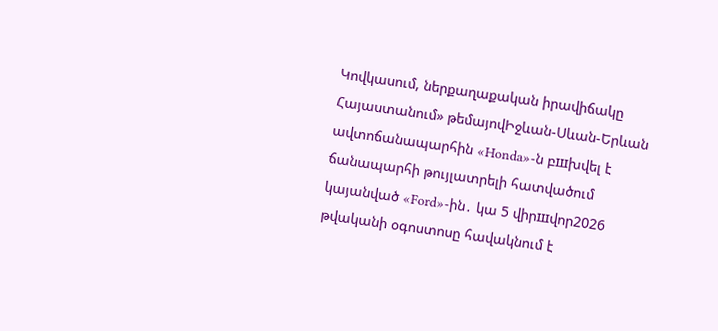Կովկասում, ներքաղաքական իրավիճակը Հայաստանում» թեմայովԻջևան-Սևան-Երևան ավտոճանապարհին «Honda»-ն բшխվել է ճանապարհի թույլատրելի հատվածում կայանված «Ford»-ին․ կա 5 վիրшվոր2026 թվականի օգոստոսը հավակնում է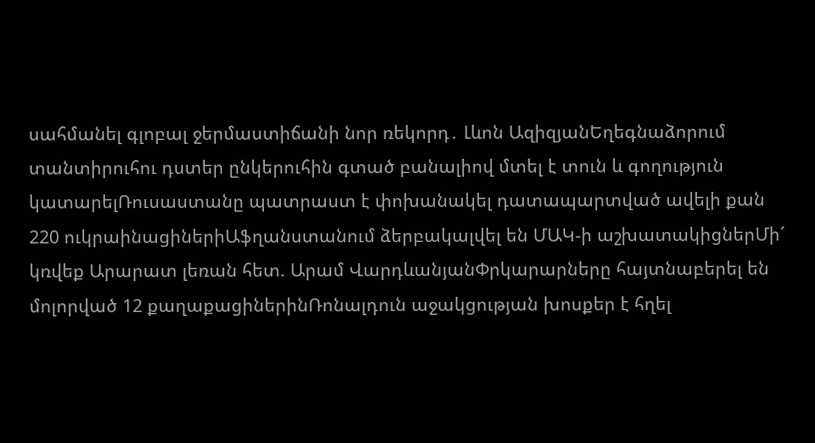սահմանել գլոբալ ջերմաստիճանի նոր ռեկորդ․ Լևոն ԱզիզյանԵղեգնաձորում տանտիրուհու դստեր ընկերուհին գտած բանալիով մտել է տուն և գողություն կատարելՌուսաստանը պատրաստ է փոխանակել դատապարտված ավելի քան 220 ուկրաինացիներիԱֆղանստանում ձերբակալվել են ՄԱԿ-ի աշխատակիցներՄի´ կռվեք Արարատ լեռան հետ. Արամ ՎարդևանյանՓրկարարները հայտնաբերել են մոլորված 12 քաղաքացիներինՌոնալդուն աջակցության խոսքեր է հղել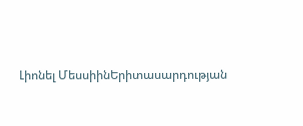Լիոնել ՄեսսիինԵրիտասարդության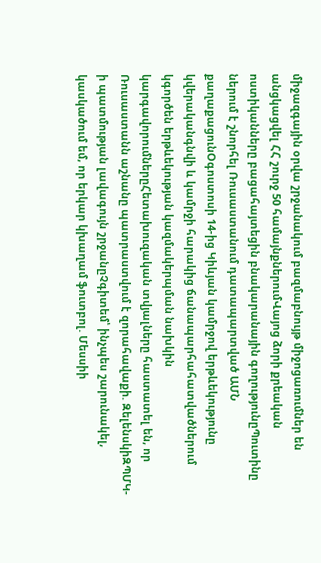միջազգային օրվա շրջանակում բազմաբնույթ միջոցառումներ են անցկացվել ՀՀ շուրջ 50 համայնքներումՎայոց ձորի քրեական ոստիկանները բացահայտեցին բնակարանային գողությունըՊուտինը ներում է շնորհել Ռուսաստանում դատապարտված ԱՄՆ քաղաքացունՕգոստոսի 14-ից Կիևյան կամրջով երթևեկությունը կվերականգնվի և կամրջի հարակից ճանապարհահատվածներում կգործեն երթևեկության կազմակերպման նախկին կարգավորումներըՀետախուզական տվյալները հաստատել են, որ Ռուսաստանն աշնանը պատրաստվում է զորահավաքի. ԶելենսկիԶՊՄԿ-ի պատմության լավագույն շրջանըՉգիտեմ՝ ինչպես շարունակել, կասկածում եմ, որ երկար կխաղամ ֆուտբոլ. Մեսսիի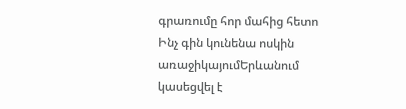գրառումը հոր մահից հետո Ինչ գին կունենա ոսկին առաջիկայումԵրևանում կասեցվել է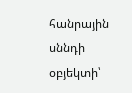հանրային սննդի օբյեկտի՝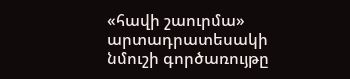«հավի շաուրմա» արտադրատեսակի նմուշի գործառույթը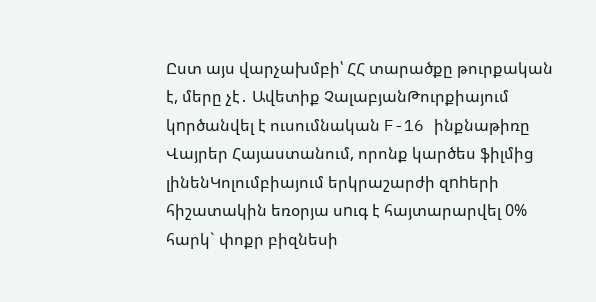Ըստ այս վարչախմբի՝ ՀՀ տարածքը թուրքական է, մերը չէ․ Ավետիք ՉալաբյանԹուրքիայում կnրծանվել է ուսումնական F-16 ինքնաթիռը Վայրեր Հայաստանում, որոնք կարծես ֆիլմից լինենԿոլումբիայում երկրաշարժի զnhերի հիշատակին եռօրյա սnւգ է հայտարարվել 0% հարկ` փոքր բիզնեսի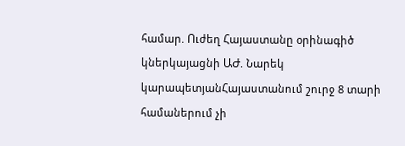համար. Ուժեղ Հայաստանը օրինագիծ կներկայացնի ԱԺ. Նարեկ կարապետյանՀայաստանում շուրջ 8 տարի համաներում չի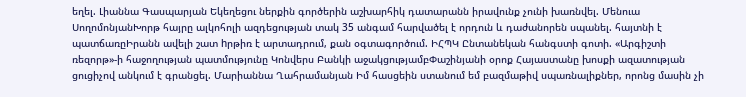եղել. Լիաննա Գասպարյան Եկեղեցու ներքին գործերին աշխարհիկ դատարանն իրավունք չունի խառնվել. Մենուա ՍողոմոնյանԽորթ հայրը ալկոհոլի ազդեցության տակ 35 անգամ հարվածել է որդուն և դաժանորեն սպանել. հայտնի է պատճառըԻրանն ավելի շատ hրթիռ է արտադրում, քան օգտագործում. ԻՀՊԿ Ընտանեկան հանգստի գոտի. «Արգիշտի ռեզորթ»-ի հաջողության պատմությունը Կոնվերս Բանկի աջակցությամբՓաշինյանի օրոք Հայաստանը խոսքի ազատության ցուցիչով անկում է գրանցել. Մարիաննա Ղահրամանյան Իմ հասցեին ստանում եմ բազմաթիվ սպառնալիքներ, որոնց մասին չի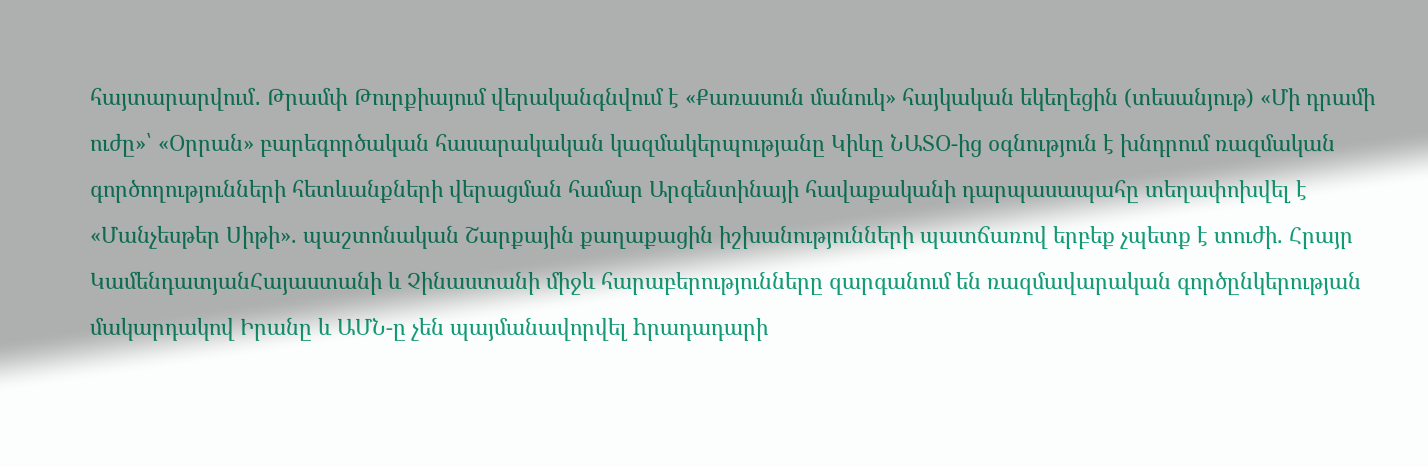հայտարարվում․ Թրամփ Թուրքիայում վերականգնվում է «Քառասուն մանուկ» հայկական եկեղեցին (տեսանյութ) «Մի դրամի ուժը»՝ «Օրրան» բարեգործական հասարակական կազմակերպությանը Կիևը ՆԱՏՕ-ից օգնություն է խնդրում ռազմական գործողությունների հետևանքների վերացման համար Արգենտինայի հավաքականի դարպասապահը տեղափոխվել է «Մանչեսթեր Սիթի». պաշտոնական Շարքային քաղաքացին իշխանությունների պատճառով երբեք չպետք է տուժի. Հրայր ԿամենդատյանՀայաստանի և Չինաստանի միջև հարաբերությունները զարգանում են ռազմավարական գործընկերության մակարդակով Իրանը և ԱՄՆ-ը չեն պայմանավորվել hրադադարի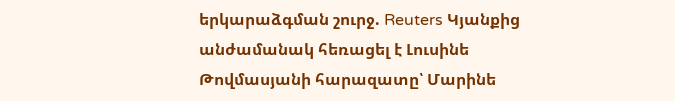երկարաձգման շուրջ. Reuters Կյանքից անժամանակ հեռացել է Լուսինե Թովմասյանի հարազատը՝ Մարինե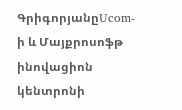ԳրիգորյանըUcom-ի և Մայքրոսոֆթ ինովացիոն կենտրոնի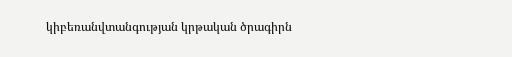կիբեռանվտանգության կրթական ծրագիրն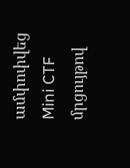ամփոփվեց Mini CTF մրցույթով